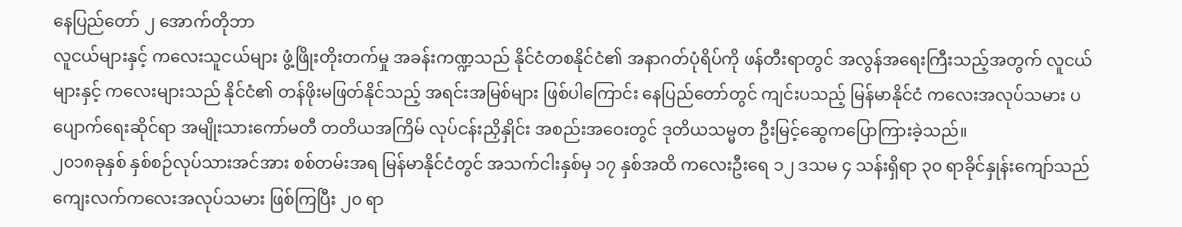နေပြည်တော် ၂ အောက်တိုဘာ
လူငယ်များနှင့် ကလေးသူငယ်များ ဖွံ့ဖြိုးတိုးတက်မှု အခန်းကဏ္ဍသည် နိုင်ငံတစနိုင်ငံ၏ အနာဂတ်ပုံရိပ်ကို ဖန်တီးရာတွင် အလွန်အရေးကြီးသည့်အတွက် လူငယ်များနှင့် ကလေးများသည် နိုင်ငံ၏ တန်ဖိုးမဖြတ်နိုင်သည့် အရင်းအမြစ်များ ဖြစ်ပါကြောင်း နေပြည်တော်တွင် ကျင်းပသည့် မြန်မာနိုင်ငံ ကလေးအလုပ်သမား ပပျောက်ရေးဆိုင်ရာ အမျိုးသားကော်မတီ တတိယအကြိမ် လုပ်ငန်းညှိနှိုင်း အစည်းအဝေးတွင် ဒုတိယသမ္မတ ဦးမြင့်ဆွေကပြောကြားခဲ့သည်။
၂၀၁၈ခုနှစ် နှစ်စဉ်လုပ်သားအင်အား စစ်တမ်းအရ မြန်မာနိုင်ငံတွင် အသက်ငါးနှစ်မှ ၁၇ နှစ်အထိ ကလေးဦးရေ ၁၂ ဒသမ ၄ သန်းရှိရာ ၃၀ ရာခိုင်နှုန်းကျော်သည် ကျေးလက်ကလေးအလုပ်သမား ဖြစ်ကြပြီး ၂၀ ရာ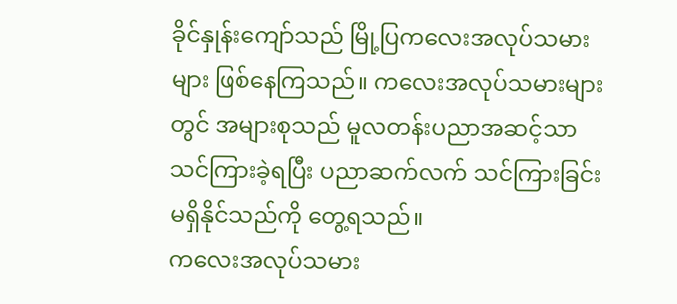ခိုင်နှုန်းကျော်သည် မြို့ပြကလေးအလုပ်သမားများ ဖြစ်နေကြသည်။ ကလေးအလုပ်သမားများတွင် အများစုသည် မူလတန်းပညာအဆင့်သာ သင်ကြားခဲ့ရပြီး ပညာဆက်လက် သင်ကြားခြင်းမရှိနိုင်သည်ကို တွေ့ရသည်။
ကလေးအလုပ်သမား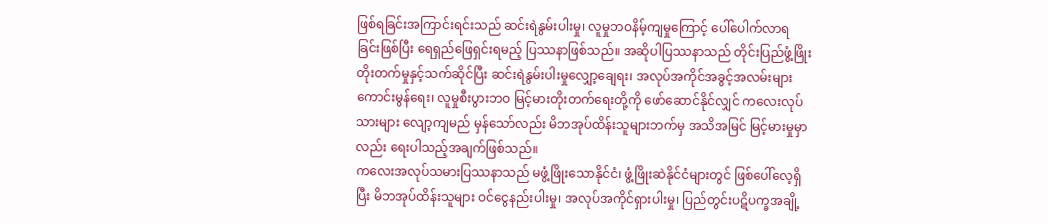ဖြစ်ရခြင်းအကြာင်းရင်းသည် ဆင်းရဲနွမ်းပါးမှု၊ လူမှုဘဝနိမ့်ကျမှုကြောင့် ပေါ်ပေါက်လာရခြင်းဖြစ်ပြီး ရေရှည်ဖြေရှင်းရမည့် ပြဿနာဖြစ်သည်။ အဆိုပါပြဿနာသည် တိုင်းပြည်ဖွံ့ဖြိုးတိုးတက်မှုနှင့်သက်ဆိုင်ပြီး ဆင်းရဲနွမ်းပါးမှုလျှော့ချေရး၊ အလုပ်အကိုင်အခွင့်အလမ်းများ ကောင်းမွန်ရေး၊ လူမှုစီးပွားဘဝ မြင့်မားတိုးတက်ရေးတို့ကို ဖော်ဆောင်နိုင်လျှင် ကလေးလုပ်သားများ လျော့ကျမည် မှန်သော်လည်း မိဘအုပ်ထိန်းသူများဘက်မှ အသိအမြင် မြင့်မားမှုမှာလည်း ရေးပါသည့်အချက်ဖြစ်သည်။
ကလေးအလုပ်သမားပြဿနာသည် မဖွံ့ဖြိုးသောနိုင်ငံ၊ ဖွံ့ဖြိုးဆဲနိုင်ငံများတွင် ဖြစ်ပေါ်လေ့ရှိပြီး မိဘအုပ်ထိန်းသူများ ဝင်ငွေနည်းပါးမှု၊ အလုပ်အကိုင်ရှားပါးမှု၊ ပြည်တွင်းပဋိပက္ခအချို့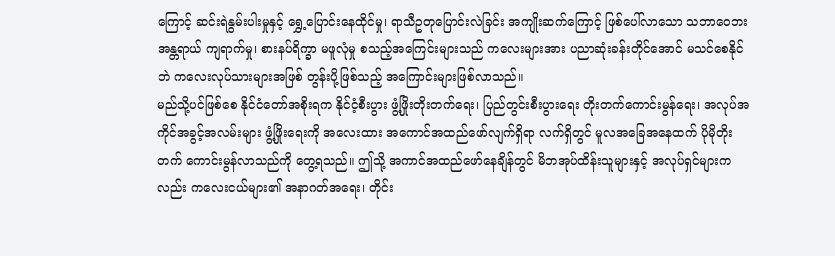ကြောင့် ဆင်းရဲနွမ်းပါးမှုနှင့် ရွှေ့ပြောင်းနေထိုင်မှု၊ ရာသီဥတုပြောင်းလဲခြင်း အကျိုးဆက်ကြောင့် ဖြစ်ပေါ်လာသော သဘာဝေဘးအန္တရာယ် ကျရာက်မှု၊ စားနပ်ရိက္ခာ မဖူလုံမှု စသည့်အကြေင်းများသည် ကလေးများအား ပညာဆုံးခန်းတိုင်အောင် မသင်စေနိုင်ဘဲ ကလေးလုပ်သားများအဖြစ် တွန်းပို့ဖြစ်သည့် အကြောင်းများဖြစ်လာသည်။
မည်သို့ပင်ဖြစ်စေ နိုင်ငံတော်အစိုးရက နိုင်ငံ့စီးပွား ဖွံ့ဖြိုးတိုးတက်ရေး၊ ပြည်တွင်းစီးပွားရေး တိုးတက်ကောင်းမွန်ရေး၊ အလုပ်အကိုင်အခွင့်အလမ်းများ ဖွံ့ဖြိုးရေးကို အလေးထား အကောင်အထည်ဖော်လျက်ရှိရာ လက်ရှိတွင် မူလအခြေအနေထက် ပိုမိုတိုးတက် ကောင်းမွန်လာသည်ကို တွေ့ရသည်။ ဤသို့ အကာင်အထည်ဖော်နေချိန်တွင် မိဘအုပ်ထိန်းသူများနှင့် အလုပ်ရှင်များကလည်း ကလေးငယ်များ၏ အနာဂတ်အရေး၊ တိုင်း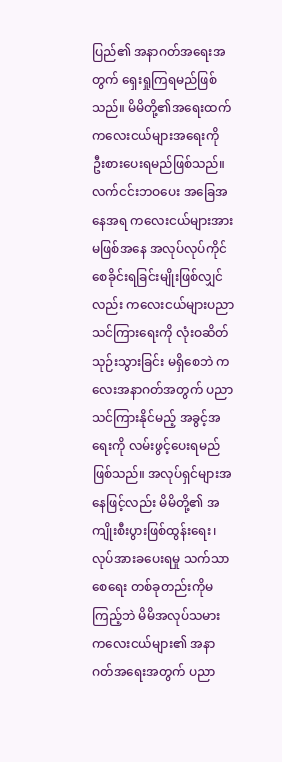ပြည်၏ အနာဂတ်အရေးအတွက် ရှေးရှုကြရမည်ဖြစ်သည်။ မိမိတို့၏အရေးထက် ကလေးငယ်များအရေးကို ဦးစားပေးရမည်ဖြစ်သည်။
လက်ငင်းဘဝပေး အခြေအနေအရ ကလေးငယ်များအား မဖြစ်အနေ အလုပ်လုပ်ကိုင် စေခိုင်းရခြင်းမျိုးဖြစ်လျှင်လည်း ကလေးငယ်များပညာသင်ကြားရေးကို လုံးဝဆိတ်သုဉ်းသွားခြင်း မရှိစေဘဲ ကလေးအနာဂတ်အတွက် ပညာသင်ကြားနိုင်မည့် အခွင့်အရေးကို လမ်းဖွင့်ပေးရမည်ဖြစ်သည်။ အလုပ်ရှင်များအနေဖြင့်လည်း မိမိတို့၏ အကျိုးစီးပွားဖြစ်ထွန်းရေး၊ လုပ်အားခပေးရမှု သက်သာစေရေး တစ်ခုတည်းကိုမကြည့်ဘဲ မိမိအလုပ်သမား ကလေးငယ်များ၏ အနာဂတ်အရေးအတွက် ပညာ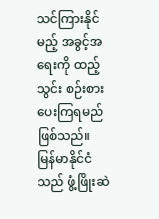သင်ကြားနိုင်မည့် အခွင့်အရေးကို ထည့်သွင်း စဉ်းစားပေးကြရမည် ဖြစ်သည်။
မြန်မာနိုင်ငံသည် ဖွံ့ဖြိုးဆဲ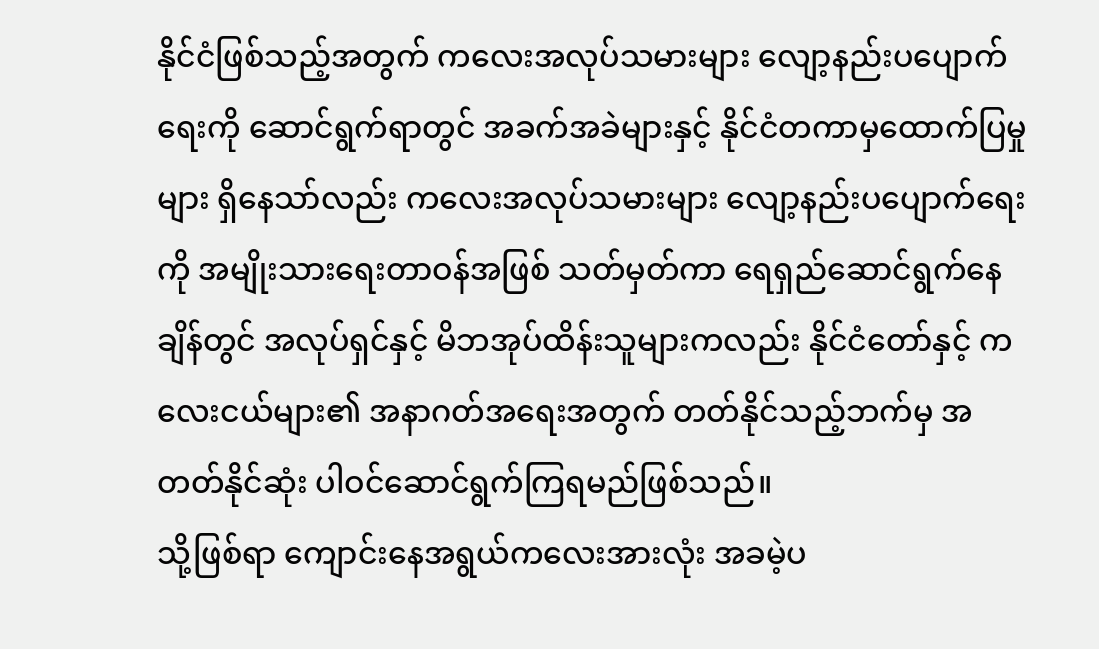နိုင်ငံဖြစ်သည့်အတွက် ကလေးအလုပ်သမားများ လျော့နည်းပပျောက်ရေးကို ဆောင်ရွက်ရာတွင် အခက်အခဲများနှင့် နိုင်ငံတကာမှထောက်ပြမှုများ ရှိနေသာ်လည်း ကလေးအလုပ်သမားများ လျော့နည်းပပျောက်ရေးကို အမျိုးသားရေးတာဝန်အဖြစ် သတ်မှတ်ကာ ရေရှည်ဆောင်ရွက်နေချိန်တွင် အလုပ်ရှင်နှင့် မိဘအုပ်ထိန်းသူများကလည်း နိုင်ငံတော်နှင့် ကလေးငယ်များ၏ အနာဂတ်အရေးအတွက် တတ်နိုင်သည့်ဘက်မှ အတတ်နိုင်ဆုံး ပါဝင်ဆောင်ရွက်ကြရမည်ဖြစ်သည်။
သို့ဖြစ်ရာ ကျောင်းနေအရွယ်ကလေးအားလုံး အခမဲ့ပ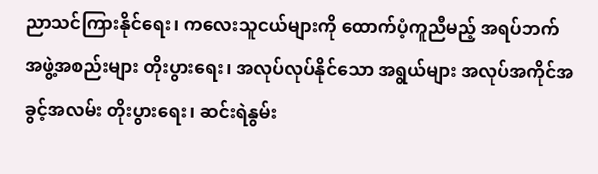ညာသင်ကြားနိုင်ရေး၊ ကလေးသူငယ်များကို ထောက်ပံ့ကူညီမည့် အရပ်ဘက်အဖွဲ့အစည်းများ တိုးပွားရေး၊ အလုပ်လုပ်နိုင်သော အရွယ်များ အလုပ်အကိုင်အခွင့်အလမ်း တိုးပွားရေး၊ ဆင်းရဲနွမ်း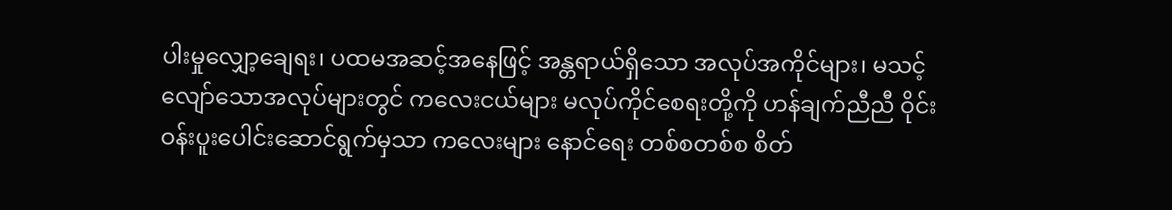ပါးမှုလျှော့ချေရး၊ ပထမအဆင့်အနေဖြင့် အန္တရာယ်ရှိသော အလုပ်အကိုင်များ၊ မသင့်လျော်သောအလုပ်များတွင် ကလေးငယ်များ မလုပ်ကိုင်စေရးတို့ကို ဟန်ချက်ညီညီ ဝိုင်းဝန်းပူးပေါင်းဆောင်ရွက်မှသာ ကလေးများ နောင်ရေး တစ်စတစ်စ စိတ်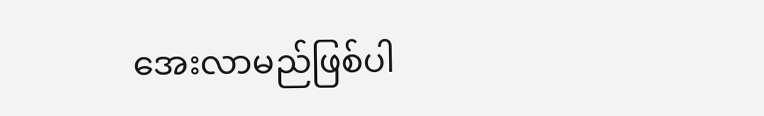အေးလာမည်ဖြစ်ပါ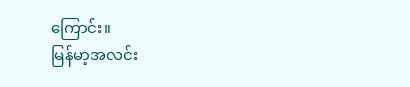ကြောင်း။
မြန်မာ့အလင်း